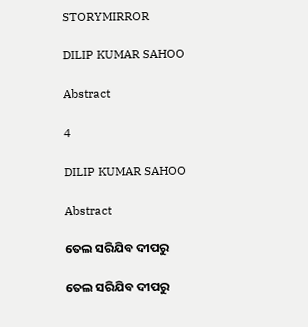STORYMIRROR

DILIP KUMAR SAHOO

Abstract

4

DILIP KUMAR SAHOO

Abstract

ତେଲ ସରିଯିବ ଦୀପରୁ

ତେଲ ସରିଯିବ ଦୀପରୁ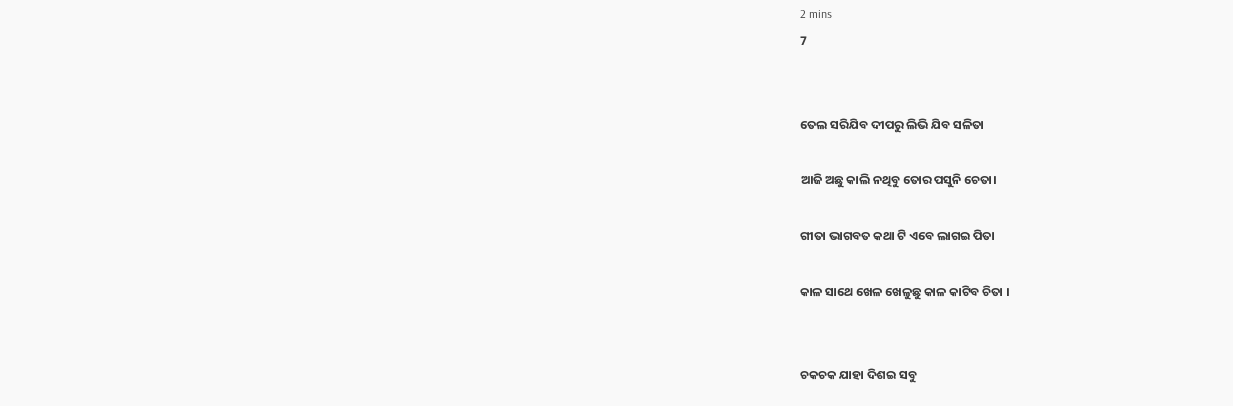2 mins
7


ତେଲ ସରିଯିବ ଦୀପରୁ ଲିଭି ଯିବ ସଳିତା

ଆଜି ଅଛୁ କାଲି ନଥିବୁ ତୋର ପସୁନି ଚେତା।

ଗୀତା ଭାଗବତ କଥା ଟି ଏବେ ଲାଗଇ ପିତା

କାଳ ସାଥେ ଖେଳ ଖେଳୁଛୁ କାଳ କାଟିବ ଚିତା ।


ଚକଚକ ଯାହା ଦିଶଇ ସବୁ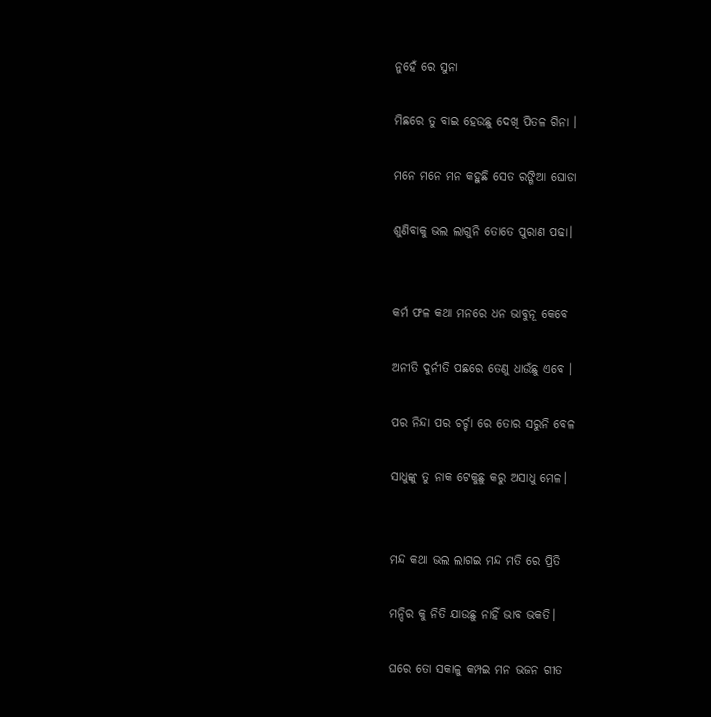ନୁହେଁ ରେ ସୁନା

ମିଛରେ ତୁ ବାଇ ହେଉଛୁ ଦେଖି ପିତଳ ଗିନା ।

ମନେ ମନେ ମନ କହୁଛି ସେତ ରଙ୍ଗିଆ ଘୋଡା

ଶୁଣିବାକୁ ଭଲ ଲାଗୁନି ତୋତେ ପୁରାଣ ପଢା।


କର୍ମ ଫଳ କଥା ମନରେ ଧନ ଭାବୁନୂ କେବେ

ଅନୀତି ଦୁର୍ନୀତି ପଛରେ ତେଣୁ ଧାଉଁଛୁ ଏବେ ।

ପର ନିନ୍ଦା ପର ଚର୍ଚ୍ଚା ରେ ତୋର ସରୁନି ବେଳ

ସାଧୁଙ୍କୁ ତୁ ନାକ ଟେକୁଛୁ କରୁ ଅସାଧୁ ମେଳ।


ମନ୍ଦ କଥା ଭଲ ଲାଗଇ ମନ୍ଦ ମତି ରେ ପ୍ରିତି

ମନ୍ଦିର କୁ ନିତି ଯାଉଛୁ ନାହିଁ ଭାବ ଭକତି।

ଘରେ ତୋ ସକାଳୁ କମ୍ପଇ ମନ ଭଜନ ଗୀତ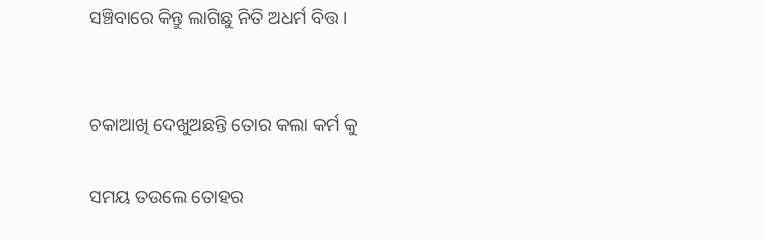ସଞ୍ଚିବାରେ କିନ୍ତୁ ଲାଗିଛୁ ନିତି ଅଧର୍ମ ବିତ୍ତ ।


ଚକାଆଖି ଦେଖୁଅଛନ୍ତି ତୋର କଲା କର୍ମ କୁ

ସମୟ ତଉଲେ ତୋହର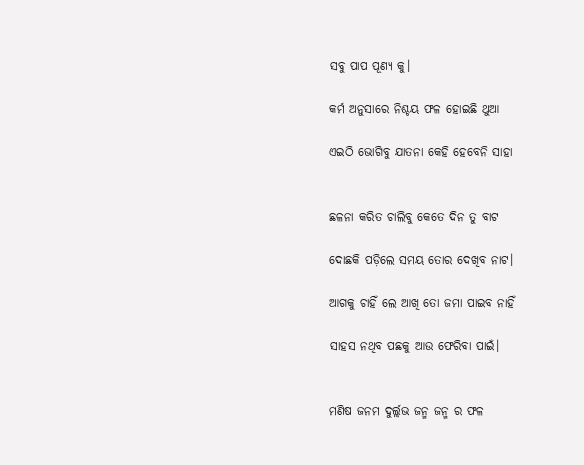ସବୁ ପାପ ପୂଣ୍ୟ କୁ।

କର୍ମ ଅନୁସାରେ ନିଶ୍ଚୟ ଫଳ ହୋଇଛି ଥୁଆ

ଏଇଠି ଭୋଗିବୁ ଯାତନା କେହି ହେବେନି ସାହା


ଛଳନା କରିତ ଚାଲିବୁ କେତେ ଦିନ ତୁ ବାଟ

ଦୋଛକି ପଡ଼ିଲେ ସମୟ ତୋର ଦେଖିବ ନାଟ।

ଆଗକୁ ଚାହିଁ ଲେ ଆଖି ତୋ ଜମା ପାଇବ ନାହିଁ

ସାହସ ନଥିବ ପଛକୁ ଆଉ ଫେରିବା ପାଇଁ।


ମଣିଷ ଜନମ ଦୁର୍ଲ୍ଲଭ ଜନ୍ମ ଜନ୍ମ ର ଫଳ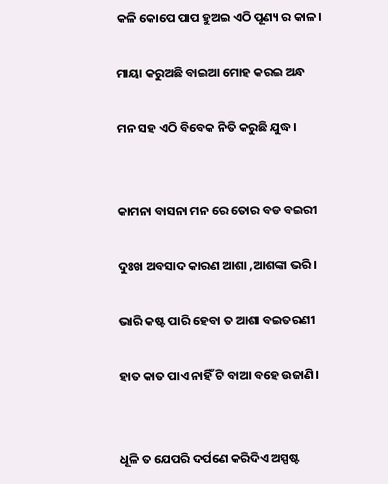କଳି କୋପେ ପାପ ହୁଅଇ ଏଠି ପୂଣ୍ୟ ର କାଳ।

ମାୟା କରୁଅଛି ବାଇଆ ମୋହ କରଇ ଅନ୍ଧ

ମନ ସହ ଏଠି ବିବେକ ନିତି କରୁଛି ଯୁଦ୍ଧ।


କାମନା ବାସନା ମନ ରେ ତୋର ବଡ ବଇରୀ

ଦୁଃଖ ଅବସାଦ କାରଣ ଆଶା ,ଆଶଙ୍କା ଭରି।

ଭାରି କଷ୍ଟ ପାରି ହେବା ତ ଆଶା ବଇତରଣୀ

ହାତ କାତ ପାଏ ନାହିଁ ଟି ବାଆ ବହେ ଉଜାଣି।


ଧୂଳି ତ ଯେପରି ଦର୍ପଣେ କରିଦିଏ ଅସ୍ପଷ୍ଟ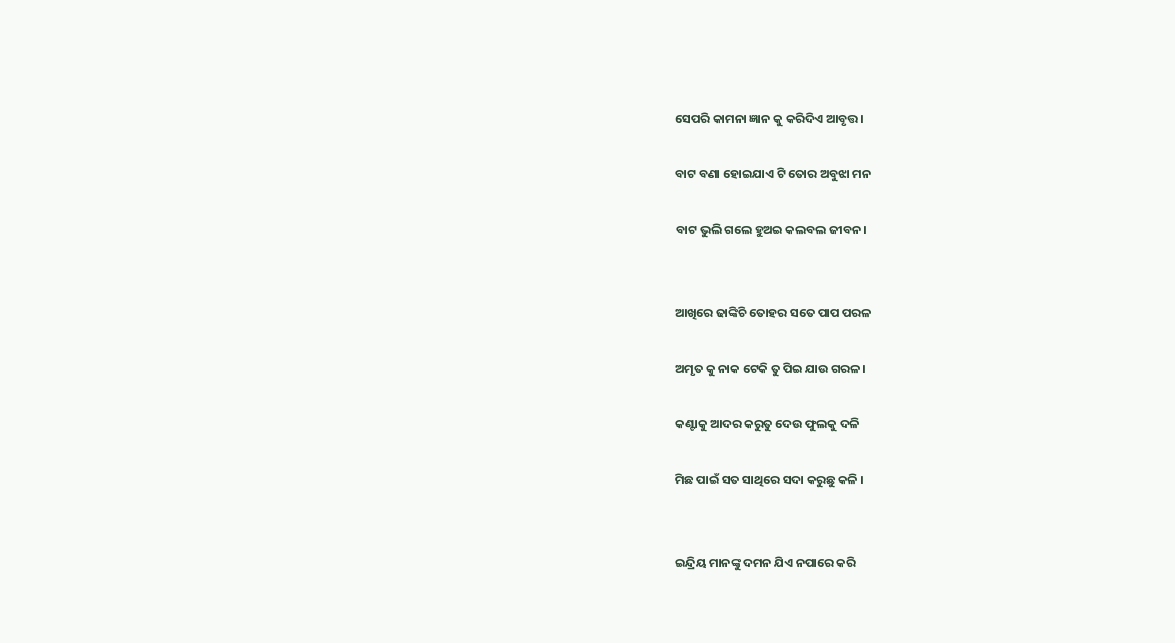ସେପରି କାମନା ଜ୍ଞାନ କୁ କରିଦିଏ ଆବୃତ୍ତ।

ବାଟ ବଣା ହୋଇଯାଏ ଟି ତୋର ଅବୁଝା ମନ

ବାଟ ଭୁଲି ଗଲେ ହୁଅଇ କଲବଲ ଜୀବନ।


ଆଖିରେ ଢାଙ୍କିଚି ତୋହର ସତେ ପାପ ପରଳ

ଅମୃତ କୁ ନାକ ଟେକି ତୁ ପିଇ ଯାଉ ଗରଳ।

କଣ୍ଟାକୁ ଆଦର କରୁତୁ ଦେଉ ଫୁଲକୁ ଦଳି

ମିଛ ପାଇଁ ସତ ସାଥିରେ ସଦା କରୁଛୁ କଳି ।


ଇନ୍ଦ୍ରିୟ ମାନଙ୍କୁ ଦମନ ଯିଏ ନପାରେ କରି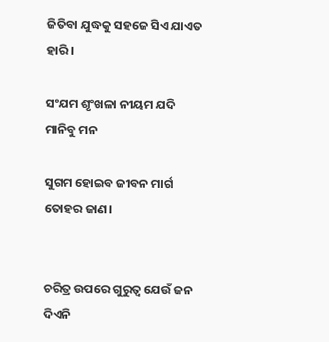ଜିତିବା ଯୁଦ୍ଧକୁ ସହଜେ ସିଏ ଯାଏତ ହାରି।

ସଂଯମ ଶୃଂଖଳା ନୀୟମ ଯଦି ମାନିବୁ ମନ

ସୁଗମ ହୋଇବ ଜୀବନ ମାର୍ଗ ତୋହର ଜାଣ।


ଚରିତ୍ର ଉପରେ ଗୁରୁତ୍ବ ଯେଉଁ ଜନ ଦିଏନି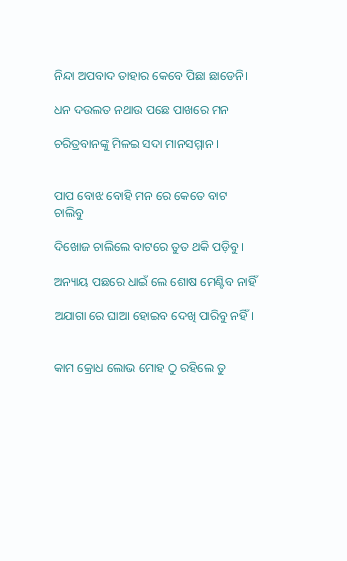ନିନ୍ଦା ଅପବାଦ ତାହାର କେବେ ପିଛା ଛାଡେନି।

ଧନ ଦଉଲତ ନଥାଉ ପଛେ ପାଖରେ ମନ

ଚରିତ୍ରବାନଙ୍କୁ ମିଳଇ ସଦା ମାନସମ୍ମାନ ।


ପାପ ବୋଝ ବୋହି ମନ ରେ କେତେ ବାଟ ଚାଲିବୁ

ଦିଖୋଜ ଚାଲିଲେ ବାଟରେ ତୁତ ଥକି ପଡ଼ିବୁ।

ଅନ୍ୟାୟ ପଛରେ ଧାଇଁ ଲେ ଶୋଷ ମେଣ୍ଟିବ ନାହିଁ

ଅଯାଗା ରେ ଘାଆ ହୋଇବ ଦେଖି ପାରିବୁ ନହିଁ।


କାମ କ୍ରୋଧ ଲୋଭ ମୋହ ଠୁ ରହିଲେ ତୁ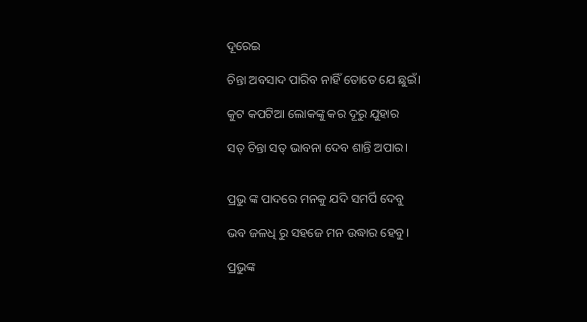ଦୂରେଇ

ଚିନ୍ତା ଅବସାଦ ପାରିବ ନାହିଁ ତୋତେ ଯେ ଛୁଇଁ।

କୁଟ କପଟିଆ ଲୋକଙ୍କୁ କର ଦୂରୁ ଯୁହାର

ସତ୍ ଚିନ୍ତା ସତ୍ ଭାବନା ଦେବ ଶାନ୍ତି ଅପାର।


ପ୍ରଭୁ ଙ୍କ ପାଦରେ ମନକୁ ଯଦି ସମର୍ପି ଦେବୁ

ଭବ ଜଳଧି ରୁ ସହଜେ ମନ ଉଦ୍ଧାର ହେବୁ।

ପ୍ରଭୁଙ୍କ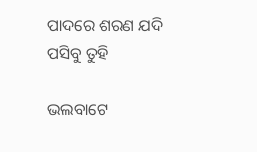ପାଦରେ ଶରଣ ଯଦି ପସିବୁ ତୁହି

ଭଲବାଟେ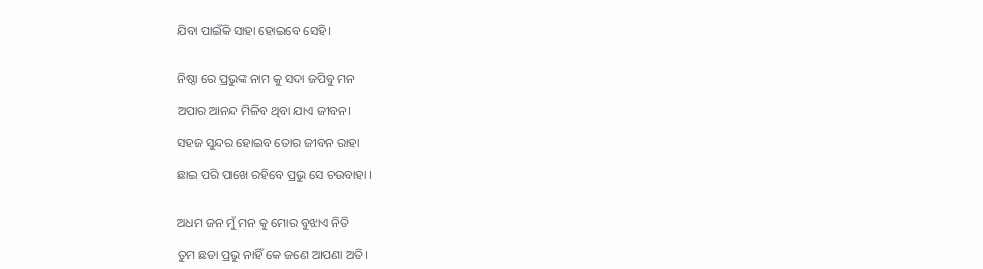ଯିବା ପାଇଁକି ସାହା ହୋଇବେ ସେହି।


ନିଷ୍ଠା ରେ ପ୍ରଭୁଙ୍କ ନାମ କୁ ସଦା ଜପିବୁ ମନ

ଅପାର ଆନନ୍ଦ ମିଳିବ ଥିବା ଯାଏ ଜୀବନ।

ସହଜ ସୁନ୍ଦର ହୋଇବ ତୋର ଜୀବନ ରାହା

ଛାଇ ପରି ପାଖେ ରହିବେ ପ୍ରଭୁ ସେ ଚଉବାହା ।


ଅଧମ ଜନ ମୁଁ ମନ କୁ ମୋର ବୁଝାଏ ନିତି

ତୁମ ଛଡା ପ୍ରଭୁ ନାହିଁ କେ ଜଣେ ଆପଣା ଅତି।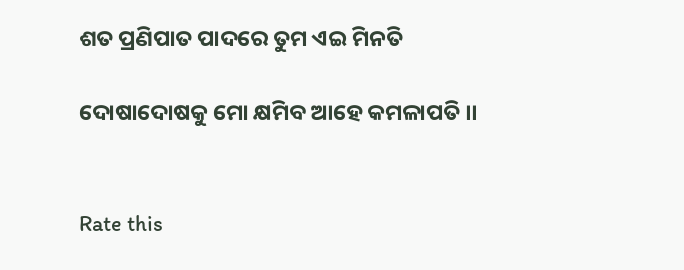ଶତ ପ୍ରଣିପାତ ପାଦରେ ତୁମ ଏଇ ମିନତି

ଦୋଷାଦୋଷକୁ ମୋ କ୍ଷମିବ ଆହେ କମଳାପତି ।।


Rate this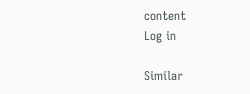content
Log in

Similar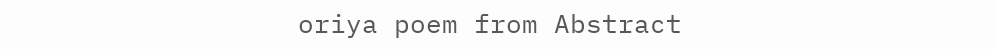oriya poem from Abstract